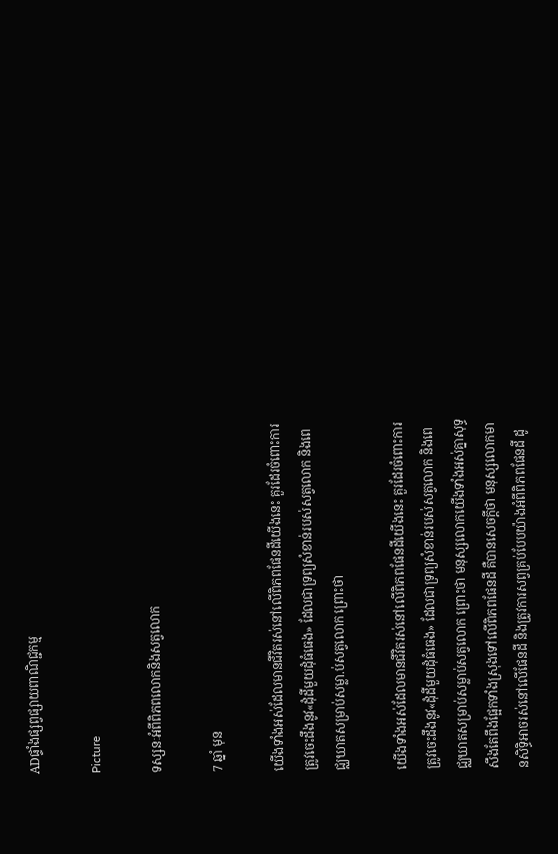ADផ្ទាំងផ្សព្វផ្សាយពាណិជ្ជកម្ម

Picture

ទស្សនៈអំពីពិភពលោកនិងសត្វលោក

7 ឆ្នាំ មុន

យើងទាំងអស់ដែលមានជីវិតរស់នៅលើពិភពផែនដីយើងនេះ គួរដែរចំពោះការត្រូវចេះដឹងនូវ«ដុំដីមួយដុំធំធេង» ដែលជាទ្រព្យសំខាន់របស់សត្វលោក និងពេជ្ឈឃាតសម្រាប់សម្លា.ប់សត្វលោក ព្រោះថា

យើងទាំងអស់ដែលមានជីវិតរស់នៅលើពិភពផែនដីយើងនេះ គួរដែរចំពោះការត្រូវចេះដឹងនូវ«ដុំដីមួយដុំធំធេង» ដែលជាទ្រព្យសំខាន់របស់សត្វលោក និងពេជ្ឈឃាតសម្រាប់សម្លាប់សត្វលោក ព្រោះថា មនុស្សលោកយើងទាំងអស់គ្នាសុទ្ធសឹងតែពឹងផ្អែកទាំងស្រុងទៅលើពិភពផែនដី គឺបានសេចក្តីថា មនុស្សលោកមានសិទ្ធិអាចរស់នៅលើផែនដី និងត្រូវការសព្វគ្រប់បែបយ៉ាងអំពីពិភពផែនដី ដូ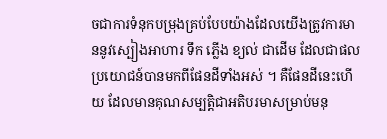ចជាការទំនុកបម្រុងគ្រប់បែបយ៉ាងដែលយើងត្រូវការមាននូវស្បៀងអាហារ ទឹក ភ្លើង ខ្យល់ ជាដើម ដែលជាផលប្រយោជន៍បានមកពីផែនដីទាំងអស់ ។ គឺផែនដីនេះហើយ ដែលមានគុណសម្បត្តិជាអតិបរមាសម្រាប់មនុ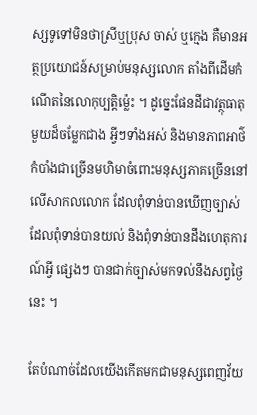ស្សទូទៅមិនថាស្រីឬប្រុស ចាស់ ឬក្មេង គឺមានអត្ថប្រយោជន៍សម្រាប់មនុស្សលោក តាំងពីដើមកំណើតនៃលោកុប្បត្តិម្ល៉េះ ។ ដូច្នេះផែនដីជាវត្ថុធាតុមួយដ៏ចម្លែកជាង អ្វីៗទាំងអស់ និងមានភាពអាថ៌កំបាំងជាច្រើនមហិមាចំពោះមនុស្សភាគច្រើននៅលើសាកលលោក ដែលពុំទាន់បានឃើញច្បាស់ ដែលពុំទាន់បានយល់ និងពុំទាន់បានដឹងហេតុការណ៍អ្វី ផ្សេងៗ បានជាក់ច្បាស់មកទល់នឹងសព្វថ្ងៃនេះ ។

តែបំណាច់ដែលយើងកើតមកជាមនុស្សពេញវ័យ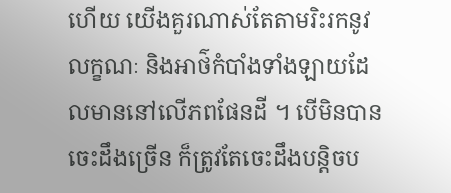ហើយ យើងគួរណាស់តែតាមរិះរកនូវលក្ខណៈ និងអាថ៌កំបាំងទាំងឡាយដែលមាននៅលើភពផែនដី ។ បើមិនបានចេះដឹងច្រើន ក៏ត្រូវតែចេះដឹងបន្តិចប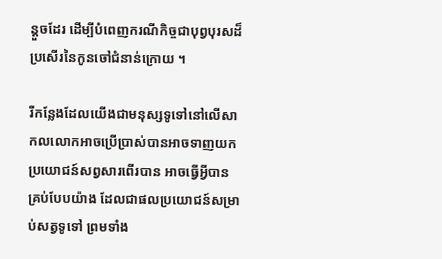ន្តួចដែរ ដើម្បីបំពេញករណីកិច្ចជាបុព្វបុរសដ៏ប្រសើរនៃកូនចៅជំនាន់ក្រោយ ។

រីកន្លែងដែលយើងជាមនុស្សទូទៅនៅលើសាកលលោកអាចប្រើប្រាស់បានអាចទាញយកប្រយោជន៍សព្វសារពើរបាន អាចធ្វើអ្វីបានគ្រប់បែបយ៉ាង ដែលជាផលប្រយោជន៍សម្រាប់សត្វទូទៅ ព្រមទាំង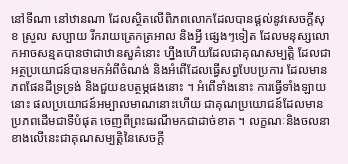នៅទីណា នៅឋានណា ដែលស្ថិតលើពិភពលោកដែលបានផ្តល់នូវសេចក្តីសុខ ស្រួល សប្បាយ រីករាយត្រេកត្រអាល និងអ្វី ផ្សេងៗទៀត ដែលមនុស្សលោកអាចសន្មតបានថាជាឋានសួគ៌នោះ ហ្នឹងហើយដែលជាគុណសម្បត្តិ ដែលជាអត្ថប្រយោជន៍បានមកអំពីចំណង់ និងអំពើដែលធ្វើសព្វបែបប្រការ ដែលមានភពផែនដីទ្រទ្រង់ និងជួយឧបត្ថម្ភផងនោះ ។ អំពើទាំងនោះ ការធ្វើទាំងឡាយនោះ ផលប្រយោជន៍អម្បាលមាណនោះហើយ ជាគុណប្រយោជន៍ដែលមានប្រភពដើមជាទីបំផុត ចេញពីព្រះធរណីមកជាដាច់ខាត ។ លក្ខណៈនិងចលនាខាងលើនេះជាគុណសម្បត្តិនៃសេចក្តី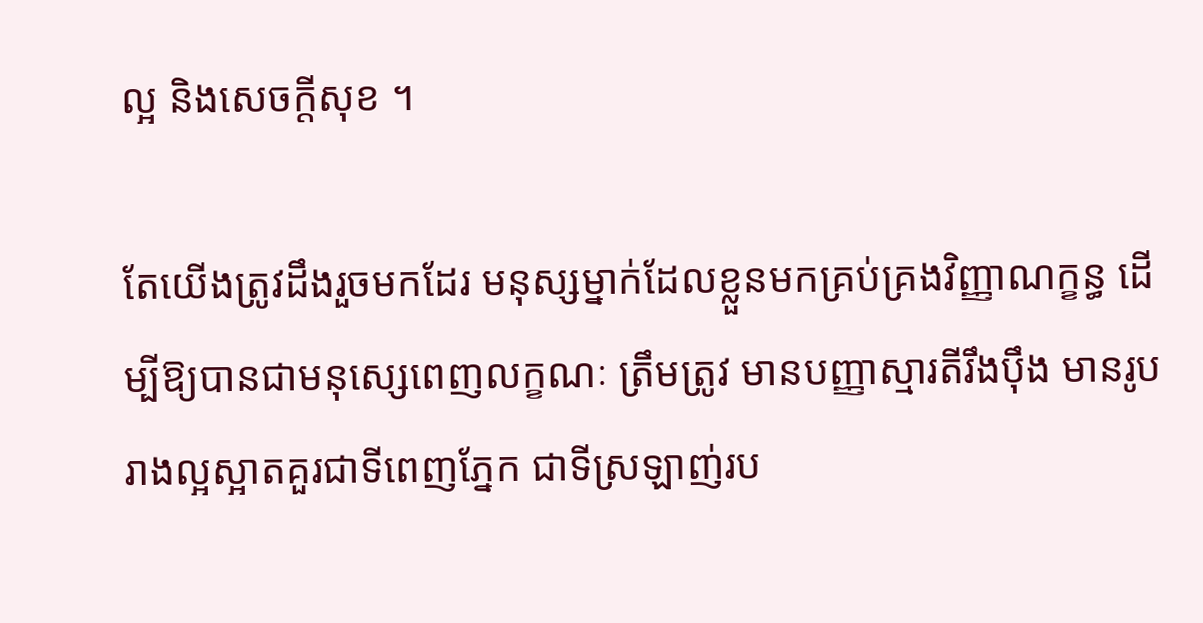ល្អ និងសេចក្តីសុខ ។

តែយើងត្រូវដឹងរួចមកដែរ មនុស្សម្នាក់ដែលខ្លួនមកគ្រប់គ្រងវិញ្ញាណក្ខន្ធ ដើម្បីឱ្យបានជាមនុស្សេពេញលក្ខណៈ ត្រឹមត្រូវ មានបញ្ញាស្មារតីរឹងប៉ឹង មានរូបរាងល្អស្អាតគួរជាទីពេញភ្នែក ជាទីស្រឡាញ់រប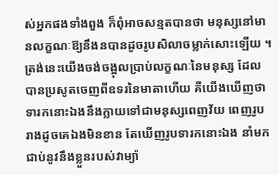ស់អ្នកផងទាំងពួង ក៏ពុំអាចសន្មតបានថា មនុស្សនៅមានលក្ខណៈឱ្យនឹងនបានដូចរូបសិលាចម្លាក់សោះឡើយ ។ ត្រង់នេះយើងចង់ចង្អុលប្រាប់លក្ខណៈនៃមនុស្ស ដែលបានប្រសូតចេញពីឧទរនៃមាតាហើយ គឺយើងឃើញថា ទារកនោះឯងនឹងក្លាយទៅជាមនុស្សពេញវ័យ ពេញរូបរាងដូចគេឯងមិនខាន តែឃើញរូបទារកនោះឯង នាំមកជាប់នូវនឹងខ្លួនរបស់វាម្យ៉ា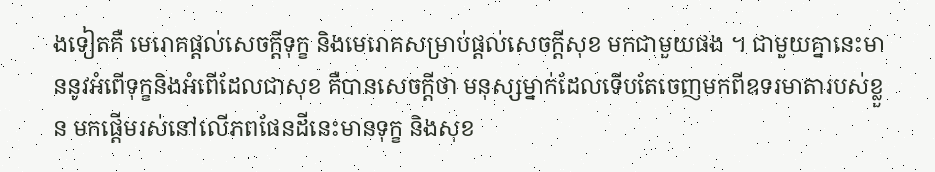ងទៀតគឺ មេរោគផ្តល់សេចក្តីទុក្ខ និងមេរោគសម្រាប់ផ្តល់សេចក្តីសុខ មកជាមួយផង ។ ជាមួយគ្នានេះមាននូវអំពើទុក្ខនិងអំពើដែលជាសុខ គឺបានសេចក្តីថា មនុស្សម្នាក់ដែលទើបតែចេញមកពីឧទរមាតារបស់ខ្លួន មកផ្តើមរស់នៅលើភពផែនដីនេះមានទុក្ខ និងសុខ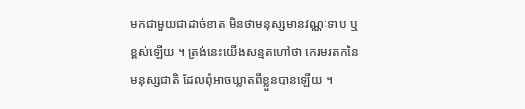មកជាមួយជាដាច់ខាត មិនថាមនុស្សមានវណ្ណៈទាប ឬខ្ពស់ឡើយ ។ ត្រង់នេះយើងសន្មតហៅថា កេរមរតកនៃមនុស្សជាតិ ដែលពុំអាចឃ្លាតពីខ្លួនបានឡើយ ។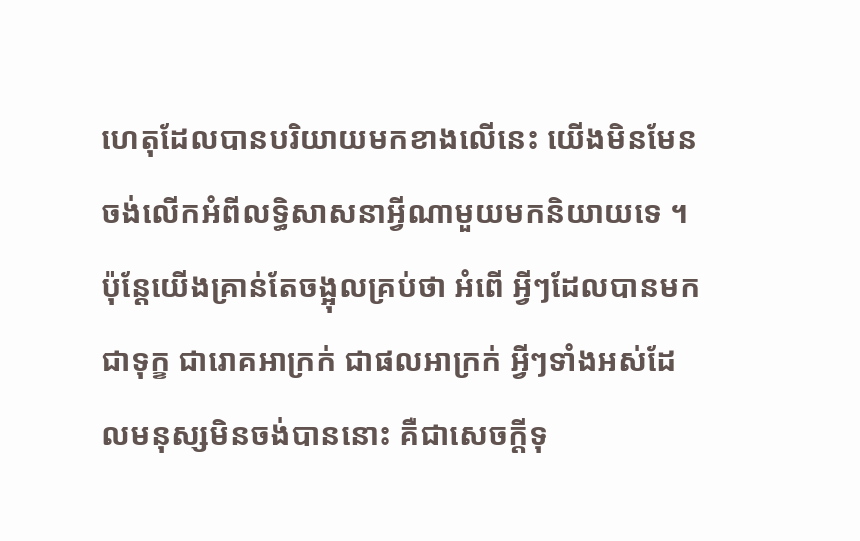ហេតុដែលបានបរិយាយមកខាងលើនេះ យើងមិនមែនចង់លើកអំពីលទ្ធិសាសនាអ្វីណាមួយមកនិយាយទេ ។ ប៉ុន្តែយើងគ្រាន់តែចង្អុលគ្រប់ថា អំពើ អ្វីៗដែលបានមកជាទុក្ខ ជារោគអាក្រក់ ជាផលអាក្រក់ អ្វីៗទាំងអស់ដែលមនុស្សមិនចង់បាននោះ គឺជាសេចក្តីទុ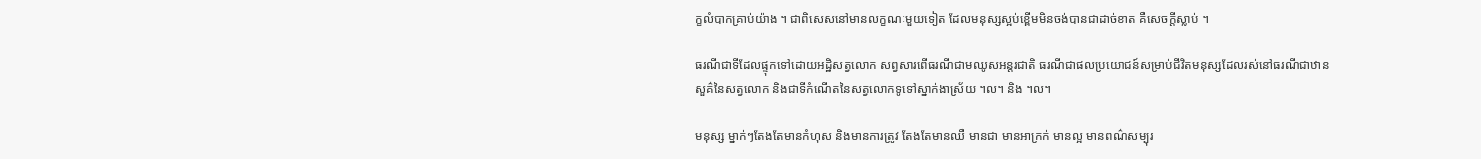ក្ខលំបាកគ្រាប់យ៉ាង ។ ជាពិសេសនៅមានលក្ខណៈមួយទៀត ដែលមនុស្សស្អប់ខ្ពើមមិនចង់បានជាដាច់ខាត គឺសេចក្តីស្លាប់ ។

ធរណីជាទីដែលផ្ទុកទៅដោយអដ្ឋិសត្វលោក សព្វសារពើធរណីជាមឈូសអន្តរជាតិ ធរណីជាផលប្រយោជន៍សម្រាប់ជីវិតមនុស្សដែលរស់នៅធរណីជាឋានសួគ៌នៃសត្វលោក និងជាទីកំណើតនៃសត្វលោកទូទៅស្នាក់ងាស្រ័យ ។ល។ និង ។ល។

មនុស្ស ម្នាក់ៗតែងតែមានកំហុស និងមានការត្រូវ តែងតែមានឈឺ មានជា មានអាក្រក់ មានល្អ មានពណ៌សម្បុរ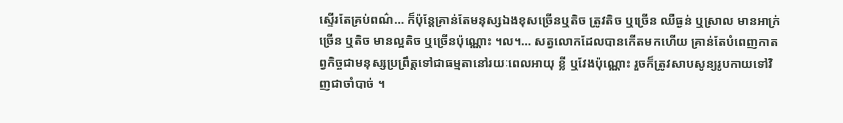ស្ទើរតែគ្រប់ពណ៌… ក៏ប៉ុន្តែគ្រាន់តែមនុស្សឯងខុសច្រើនឬតិច ត្រូវតិច ឬច្រើន ឈឺធ្ងន់ ឬស្រាល មានអាក្រ់ច្រើន ឬតិច មានល្អតិច ឬច្រើនប៉ុណ្ណោះ ។ល។… សត្វលោកដែលបានកើតមកហើយ គ្រាន់តែបំពេញកាតព្វកិច្ចជាមនុស្សប្រព្រឹត្តទៅជាធម្មតានៅរយៈពេលអាយុ ខ្លី ឬវែងប៉ុណ្ណោះ រួចក៏ត្រូវសាបសូន្យរូបកាយទៅវិញជាចាំបាច់ ។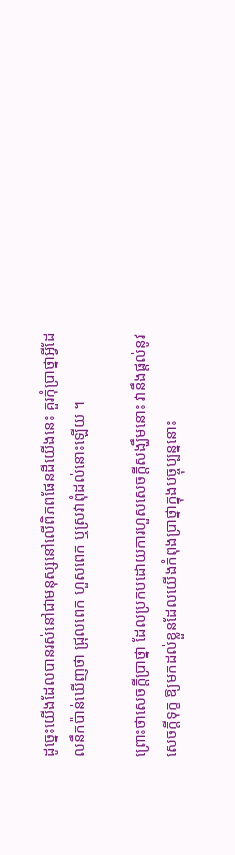ដូច្នេះយើងដែលបានរស់នៅជាមនុស្សនៅលើពិភពផែនដីយើងនេះ គួរកុំប្រាថ្នាអ្វីដែលនឹកប៉ាន់ឃើញថា ជ្រុលពេក ហួសពេក ឬស្រវាពុំដល់នោះឡើយ ។

ព្រោះថាសេចក្តីប្រាថ្នា ដែលប្រកបដោយការហួសសេចក្តីសង្ឃឹមនោះ វានឹងផ្តល់នូវសេចក្តីទុក្ខ ឱ្យមកដល់ខ្លួនដែលយើងកំពុងប្រាថ្នាក្នុងបច្ចុប្បន្ននោះ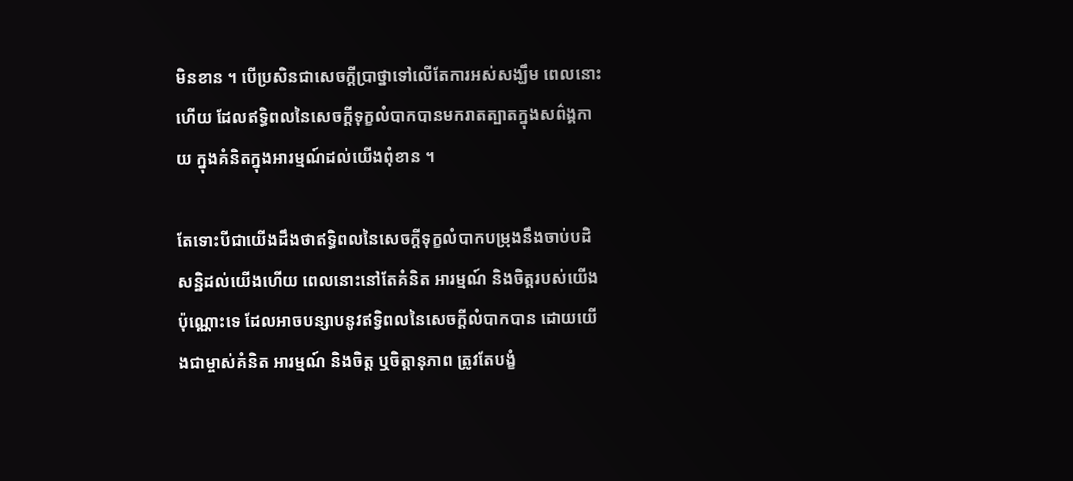មិនខាន ។ បើប្រសិនជាសេចក្តីប្រាថ្នាទៅលើតែការអស់សង្ឃឹម ពេលនោះហើយ ដែលឥទ្ធិពលនៃសេចក្តីទុក្ខលំបាកបានមករាតត្បាតក្នុងសព៌ង្គកាយ ក្នុងគំនិតក្នុងអារម្មណ៍ដល់យើងពុំខាន ។

តែទោះបីជាយើងដឹងថាឥទ្ធិពលនៃសេចក្តីទុក្ខលំបាកបម្រុងនឹងចាប់បដិសន្ឋិដល់យើងហើយ ពេលនោះនៅតែគំនិត អារម្មណ៍ និងចិត្តរបស់យើងប៉ុណ្ណោះទេ ដែលអាចបន្សាបនូវឥទ្វិពលនៃសេចក្តីលំបាកបាន ដោយយើងជាម្ចាស់គំនិត អារម្មណ៍ និងចិត្ត ឬចិត្តានុភាព ត្រូវតែបង្ខំ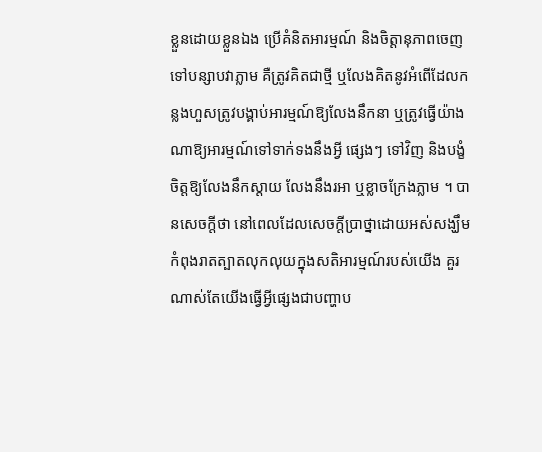ខ្លួនដោយខ្លួនឯង ប្រើគំនិតអារម្មណ៍ និងចិត្តានុភាពចេញទៅបន្សាបវាភ្លាម គឺត្រូវគិតជាថ្មី ឬលែងគិតនូវអំពើដែលកន្លងហួសត្រូវបង្គាប់អារម្មណ៍ឱ្យលែងនឹកនា ឬត្រូវធ្វើយ៉ាងណាឱ្យអារម្មណ៍ទៅទាក់ទងនឹងអ្វី ផ្សេងៗ ទៅវិញ និងបង្ខំចិត្តឱ្យលែងនឹកស្តាយ លែងនឹងរអា ឬខ្លាចក្រែងភ្លាម ។ បានសេចក្តីថា នៅពេលដែលសេចក្តីប្រាថ្នាដោយអស់សង្ឃឹមកំពុងរាតត្បាតលុកលុយក្នុងសតិអារម្មណ៍របស់យើង គួរណាស់តែយើងធ្វើអ្វីផ្សេងជាបញ្ហាប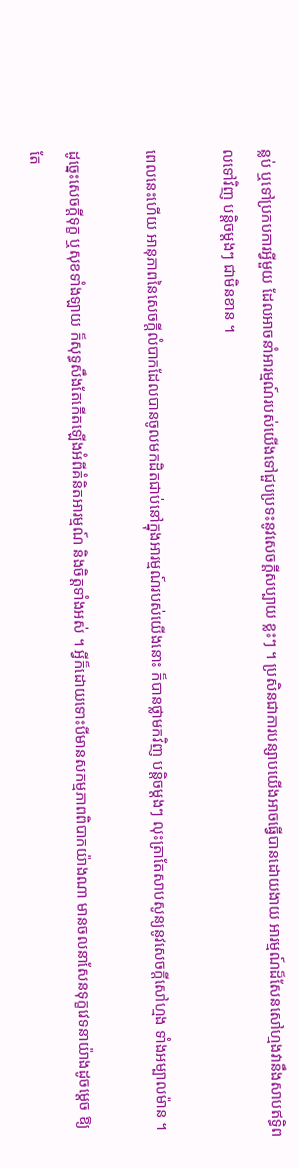ន្លប់ ឬទៅប្រកបការអ្វីមួយ ដែលអាចនាំអារម្មណ៍របស់យើងទៅជួបប្រទះនូវសេចក្តីសប្បាយ ខ្លះៗ ។ ប្រសិនជាការបន្សាបយើងអាចធ្វើបានដោយងាយ អារម្មណ៍ដ៏សែនសៅហ្មងវានឹងសាបឥទ្ធិពលទៅវិញ បន្តិចម្តងៗ ជាមិនខាន ។

ពេលនេះហើយ អានុភាពនៃសេចក្តីលំបាកដែលបានចូលមកដិតជាប់នៅក្នុងអារម្មណ៍របស់យើងនោះ ក៏បានថ្លាមកវិញ បន្តិចម្តងៗ លុះត្រាតែសាបសូន្យនូវសេចក្តីសៅហ្មង ទាំងអម្បាលម៉ាន ។

ដូច្នេះសេចក្តីទុក្ខ ឬសុខទាំងឡាយ ក៏សុទ្ធសឹងតែកើតឡើងអំពីគំនិតអារម្មណ៍ និងចិត្តទាំងអស់ ។ អ្វីក៏ដោយទោះបីមានសកម្មភាពពិបាកយ៉ាងណា មានចលនាសែនទុក្ខវេទនាយ៉ាងដូចម្តេច ឱ្យតែ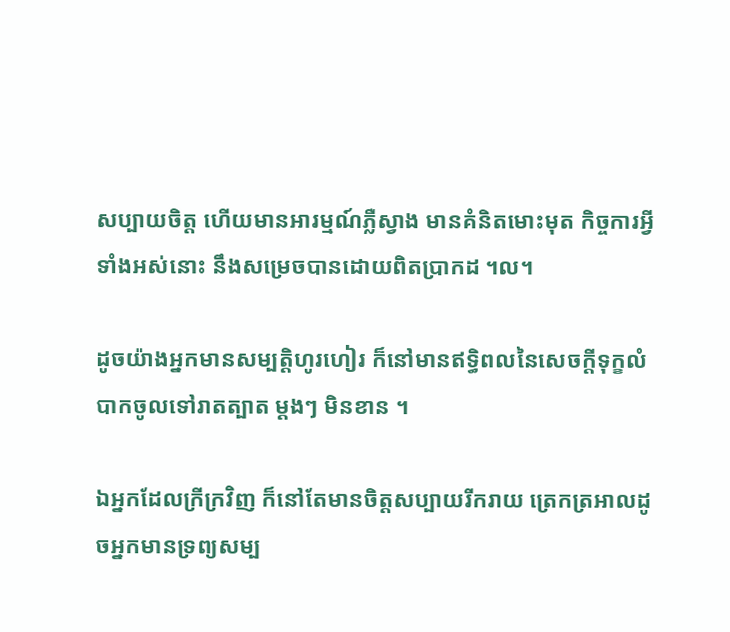សប្បាយចិត្ត ហើយមានអារម្មណ៍ភ្លឺស្វាង មានគំនិតមោះមុត កិច្ចការអ្វីទាំងអស់នោះ នឹងសម្រេចបានដោយពិតប្រាកដ ។ល។

ដូចយ៉ាងអ្នកមានសម្បត្តិហូរហៀរ ក៏នៅមានឥទ្ធិពលនៃសេចក្តីទុក្ខលំបាកចូលទៅរាតត្បាត ម្តងៗ មិនខាន ។

ឯអ្នកដែលក្រីក្រវិញ ក៏នៅតែមានចិត្តសប្បាយរីករាយ ត្រេកត្រអាលដូចអ្នកមានទ្រព្យសម្ប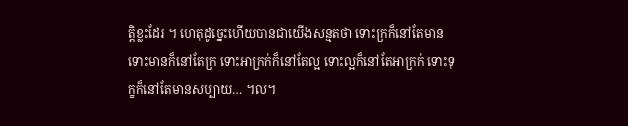ត្តិខ្លះដែរ ។ ហេតុដូច្នេះហើយបានជាយើងសន្មតថា ទោះក្រក៏នៅតែមាន ទោះមានក៏នៅតែក្រ ទោះអាក្រក់ក៏នៅតែល្អ ទោះល្អក៏នៅតែអាក្រក់ ទោះទុក្ខក៏នៅតែមានសប្បាយ… ។ល។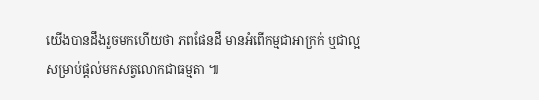យើងបានដឹងរួចមកហើយថា ភពផែនដី មានអំពើកម្មជាអាក្រក់ ឬជាល្អ សម្រាប់ផ្តល់មកសត្វលោកជាធម្មតា ៕